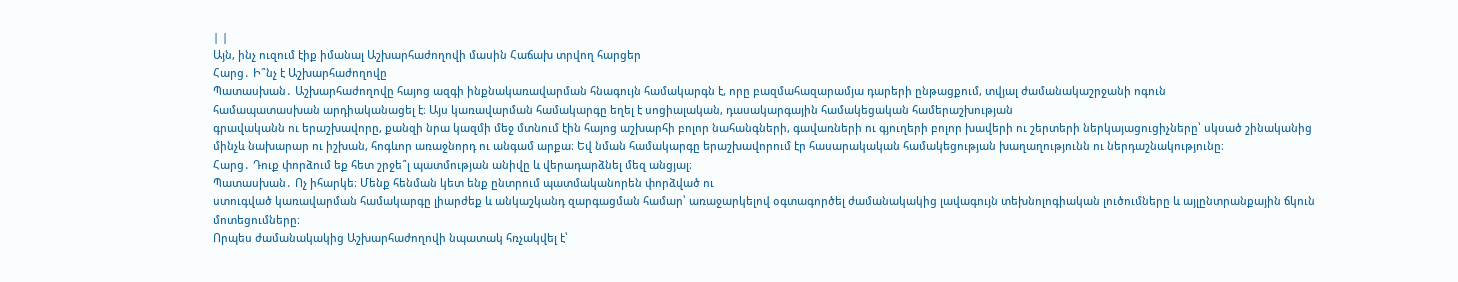| |
Այն, ինչ ուզում էիք իմանալ Աշխարհաժողովի մասին Հաճախ տրվող հարցեր
Հարց․ Ի՞նչ է Աշխարհաժողովը
Պատասխան․ Աշխարհաժողովը հայոց ազգի ինքնակառավարման հնագույն համակարգն է, որը բազմահազարամյա դարերի ընթացքում, տվյալ ժամանակաշրջանի ոգուն
համապատասխան արդիականացել է։ Այս կառավարման համակարգը եղել է սոցիալական, դասակարգային համակեցական համերաշխության
գրավականն ու երաշխավորը, քանզի նրա կազմի մեջ մտնում էին հայոց աշխարհի բոլոր նահանգների, գավառների ու գյուղերի բոլոր խավերի ու շերտերի ներկայացուցիչները՝ սկսած շինականից մինչև նախարար ու իշխան, հոգևոր առաջնորդ ու անգամ արքա։ Եվ նման համակարգը երաշխավորում էր հասարակական համակեցության խաղաղությունն ու ներդաշնակությունը։
Հարց․ Դուք փորձում եք հետ շրջե՞լ պատմության անիվը և վերադարձնել մեզ անցյալ։
Պատասխան․ Ոչ իհարկե։ Մենք հենման կետ ենք ընտրում պատմականորեն փորձված ու
ստուգված կառավարման համակարգը լիարժեք և անկաշկանդ զարգացման համար՝ առաջարկելով օգտագործել ժամանակակից լավագույն տեխնոլոգիական լուծումները և այլընտրանքային ճկուն մոտեցումները։
Որպես ժամանակակից Աշխարհաժողովի նպատակ հռչակվել է՝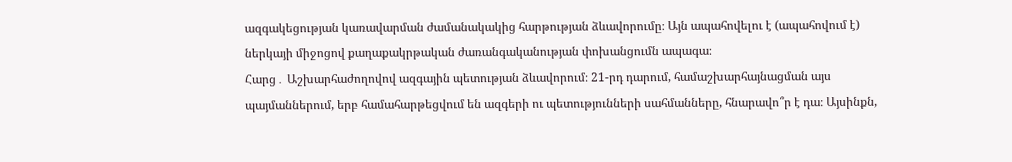ազգակեցության կառավարման ժամանակակից հարթության ձևավորումը։ Այն ապահովելու է (ապահովում է) ներկայի միջոցով քաղաքակրթական ժառանգականության փոխանցումն ապագա։
Հարց․ Աշխարհաժողովով ազգային պետության ձևավորում։ 21-րդ դարում, համաշխարհայնացման այս պայմաններում, երբ համահարթեցվում են ազգերի ու պետությունների սահմանները, հնարավո՞ր է դա։ Այսինքն,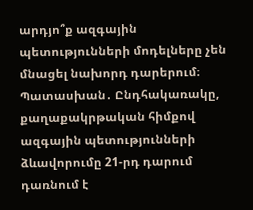արդյո՞ք ազգային պետությունների մոդելները չեն մնացել նախորդ դարերում։
Պատասխան․ Ընդհակառակը, քաղաքակրթական հիմքով ազգային պետությունների ձևավորումը 21-րդ դարում դառնում է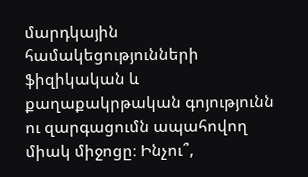մարդկային համակեցությունների ֆիզիկական և քաղաքակրթական գոյությունն ու զարգացումն ապահովող միակ միջոցը։ Ինչու՞,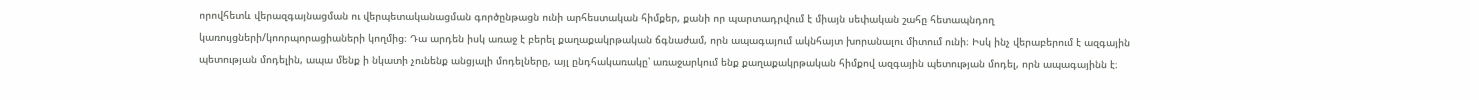որովհետև վերազգայնացման ու վերպետականացման գործընթացն ունի արհեստական հիմքեր, քանի որ պարտադրվում է միայն սեփական շահը հետապնդող կառույցների/կոորպորացիաների կողմից։ Դա արդեն իսկ առաջ է բերել քաղաքակրթական ճգնաժամ, որն ապագայում ակնհայտ խորանալու միտում ունի։ Իսկ ինչ վերաբերում է ազգային պետության մոդելին, ապա մենք ի նկատի չունենք անցյալի մոդելները, այլ ընդհակառակը՝ առաջարկում ենք քաղաքակրթական հիմքով ազգային պետության մոդել, որն ապագայինն է։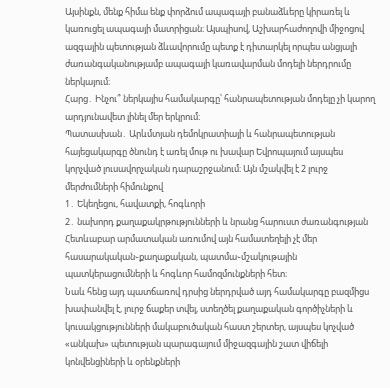Այսինքն, մենք հիմա ենք փորձում ապագայի բանաձևերը կիրառել և կառուցել ապագայի մատրիցան։ Այսպիսով, Աշխարհաժողովի միջոցով ազգային պետության ձևավորումը պետք է դիտարկել որպես անցյալի ժառանգականությամբ ապագայի կառավարման մոդելի ներդրումը ներկայում։
Հարց․ Ինչու՞ ներկայիս համակարգը՝ հանրապետության մոդելը չի կարող արդյունավետ լինել մեր երկրում։
Պատասխան․ Արևմտյան դեմոկրատիայի և հանրապետության հայեցակարգը ծնունդ է առել մութ ու խավար Եվրոպայում այսպես կորչված լուսավորչական դարաշրջանում։ Այն մշակվել է 2 լուրջ մերժումների հիմունքով
1․ Եկեղեցու, հավատքի, հոգևորի
2․ նախորդ քաղաքակրթությունների և նրանց հարուստ ժառանգության
Հետևաբար արմատական առումով այն համատեղելի չէ մեր
հասարակական֊քաղաքական, պատմա֊մշակութային պատկերացումների և հոգևոր համոզմունքների հետ։
Նաև հենց այդ պատճառով դրսից ներդրված այդ համակարգը բազմիցս խափանվել է, լուրջ ճաքեր տվել, ստեղծել քաղաքական գործիչների և կուսակցությունների մակաբուծական հաստ շերտեր, այսպես կոչված «անկախ» պետության պարագայում միջազգային շատ վիճելի կոնվենցիների և օրենքների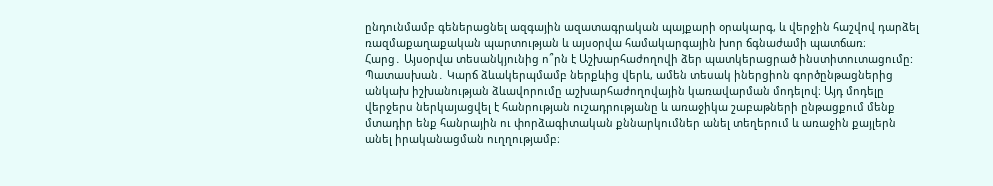ընդունմամբ գեներացնել ազգային ազատագրական պայքարի օրակարգ, և վերջին հաշվով դարձել ռազմաքաղաքական պարտության և այսօրվա համակարգային խոր ճգնաժամի պատճառ։
Հարց․ Այսօրվա տեսանկյունից ո՞րն է Աշխարհաժողովի ձեր պատկերացրած ինստիտուտացումը:
Պատասխան․ Կարճ ձևակերպմամբ ներքևից վերև, ամեն տեսակ իներցիոն գործընթացներից անկախ իշխանության ձևավորումը աշխարհաժողովային կառավարման մոդելով։ Այդ մոդելը վերջերս ներկայացվել է հանրության ուշադրությանը և առաջիկա շաբաթների ընթացքում մենք մտադիր ենք հանրային ու փորձագիտական քննարկումներ անել տեղերում և առաջին քայլերն անել իրականացման ուղղությամբ։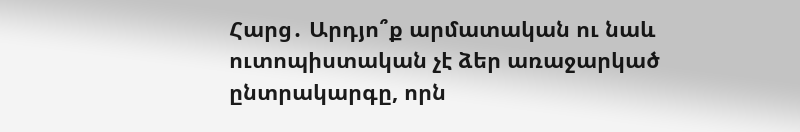Հարց․ Արդյո՞ք արմատական ու նաև ուտոպիստական չէ ձեր առաջարկած ընտրակարգը, որն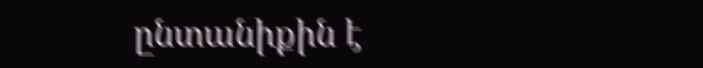ընտանիքին է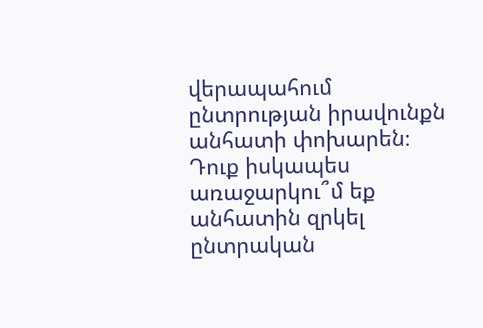վերապահում ընտրության իրավունքն անհատի փոխարեն։ Դուք իսկապես առաջարկու՞մ եք անհատին զրկել ընտրական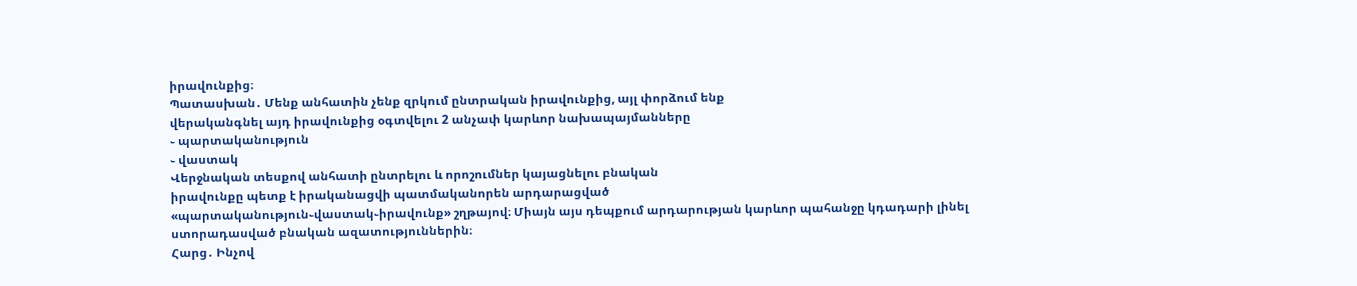իրավունքից։
Պատասխան․ Մենք անհատին չենք զրկում ընտրական իրավունքից, այլ փորձում ենք
վերականգնել այդ իրավունքից օգտվելու 2 անչափ կարևոր նախապայմանները
֊ պարտականություն
֊ վաստակ
Վերջնական տեսքով անհատի ընտրելու և որոշումներ կայացնելու բնական
իրավունքը պետք է իրականացվի պատմականորեն արդարացված
«պարտականություն֊վաստակ֊իրավունք» շղթայով։ Միայն այս դեպքում արդարության կարևոր պահանջը կդադարի լինել ստորադասված բնական ազատություններին։
Հարց․ Ինչով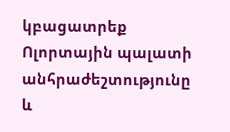կբացատրեք Ոլորտային պալատի անհրաժեշտությունը և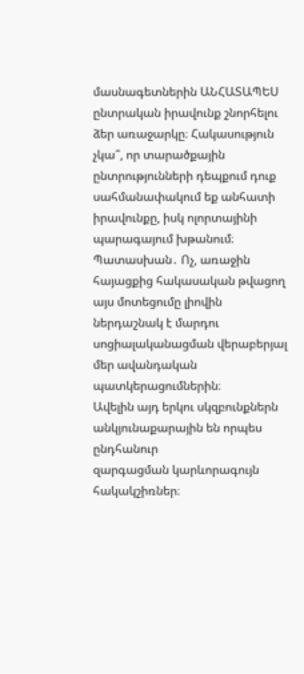մասնագետներին ԱՆՀԱՏԱՊԵՍ ընտրական իրավունք շնորհելու ձեր առաջարկը։ Հակասություն չկա՞, որ տարածքային ընտրությունների դեպքում դուք սահմանափակում եք անհատի իրավունքը, իսկ ոլորտայինի պարագայում խթանում։
Պատասխան․ Ոչ, առաջին հայացքից հակասական թվացող այս մոտեցումը լիովին ներդաշնակ է մարդու սոցիալականացման վերաբերյալ մեր ավանդական պատկերացումներին։
Ավելին այդ երկու սկզբունքներն անկյունաքարային են որպես ընդհանուր
զարգացման կարևորագույն հակակշիռներ։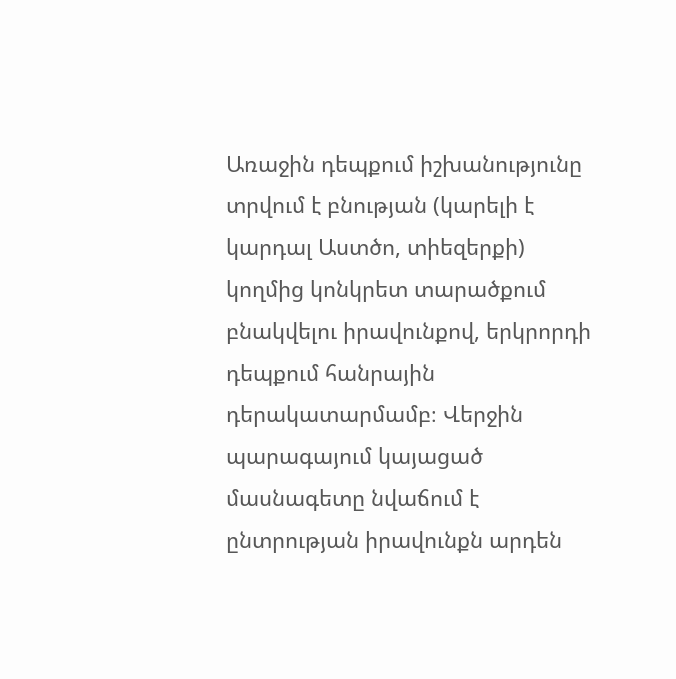Առաջին դեպքում իշխանությունը տրվում է բնության (կարելի է կարդալ Աստծո, տիեզերքի) կողմից կոնկրետ տարածքում բնակվելու իրավունքով, երկրորդի դեպքում հանրային դերակատարմամբ։ Վերջին պարագայում կայացած մասնագետը նվաճում է ընտրության իրավունքն արդեն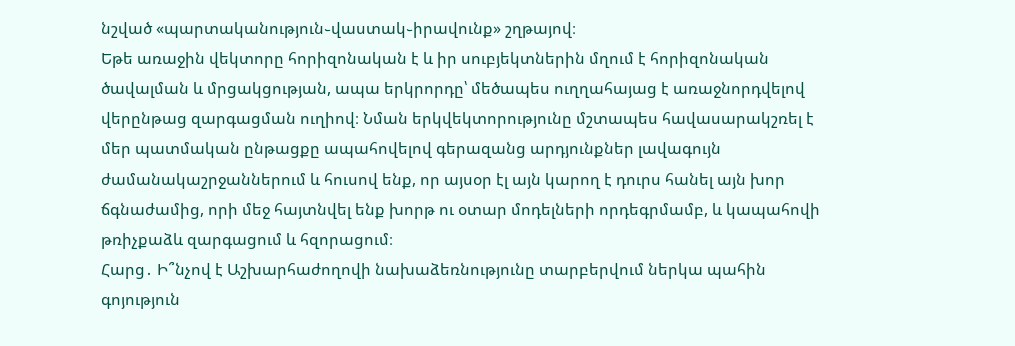նշված «պարտականություն֊վաստակ֊իրավունք» շղթայով։
Եթե առաջին վեկտորը հորիզոնական է և իր սուբյեկտներին մղում է հորիզոնական ծավալման և մրցակցության, ապա երկրորդը՝ մեծապես ուղղահայաց է առաջնորդվելով վերընթաց զարգացման ուղիով։ Նման երկվեկտորությունը մշտապես հավասարակշռել է մեր պատմական ընթացքը ապահովելով գերազանց արդյունքներ լավագույն ժամանակաշրջաններում և հուսով ենք, որ այսօր էլ այն կարող է դուրս հանել այն խոր ճգնաժամից, որի մեջ հայտնվել ենք խորթ ու օտար մոդելների որդեգրմամբ, և կապահովի թռիչքաձև զարգացում և հզորացում։
Հարց․ Ի՞նչով է Աշխարհաժողովի նախաձեռնությունը տարբերվում ներկա պահին գոյություն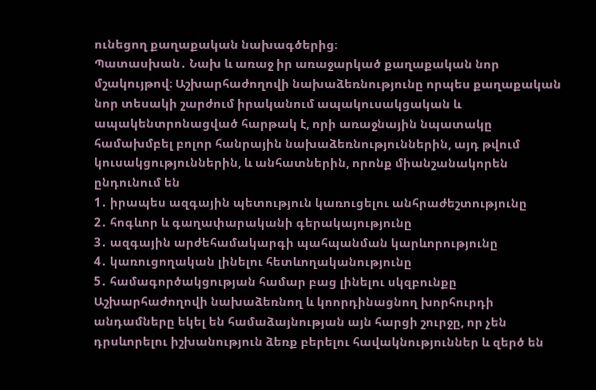ունեցող քաղաքական նախագծերից։
Պատասխան․ Նախ և առաջ իր առաջարկած քաղաքական նոր մշակույթով։ Աշխարհաժողովի նախաձեռնությունը որպես քաղաքական նոր տեսակի շարժում իրականում ապակուսակցական և ապակենտրոնացված հարթակ է, որի առաջնային նպատակը համախմբել բոլոր հանրային նախաձեռնություններին, այդ թվում կուսակցություններին, և անհատներին, որոնք միանշանակորեն ընդունում են
1․ իրապես ազգային պետություն կառուցելու անհրաժեշտությունը
2․ հոգևոր և գաղափարականի գերակայությունը
3․ ազգային արժեհամակարգի պահպանման կարևորությունը
4․ կառուցողական լինելու հետևողականությունը
5․ համագործակցության համար բաց լինելու սկզբունքը
Աշխարհաժողովի նախաձեռնող և կոորդինացնող խորհուրդի անդամները եկել են համաձայնության այն հարցի շուրջը, որ չեն դրսևորելու իշխանություն ձեռք բերելու հավակնություններ և զերծ են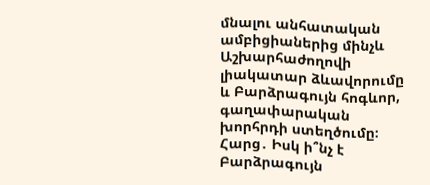մնալու անհատական ամբիցիաներից մինչև Աշխարհաժողովի լիակատար ձևավորումը և Բարձրագույն հոգևոր, գաղափարական խորհրդի ստեղծումը։
Հարց․ Իսկ ի՞նչ է Բարձրագույն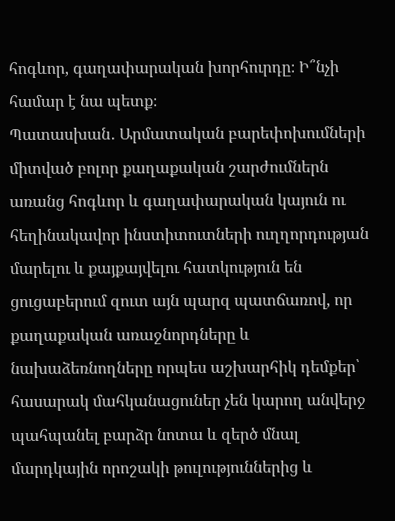հոգևոր, գաղափարական խորհուրդը։ Ի՞նչի համար է նա պետք։
Պատասխան․ Արմատական բարեփոխումների միտված բոլոր քաղաքական շարժումներն առանց հոգևոր և գաղափարական կայուն ու հեղինակավոր ինստիտուտների ուղղորդության մարելու և քայքայվելու հատկություն են ցուցաբերում զուտ այն պարզ պատճառով, որ քաղաքական առաջնորդները և նախաձեռնողները որպես աշխարհիկ դեմքեր՝ հասարակ մահկանացուներ չեն կարող անվերջ պահպանել բարձր նոտա և զերծ մնալ մարդկային որոշակի թուլություններից և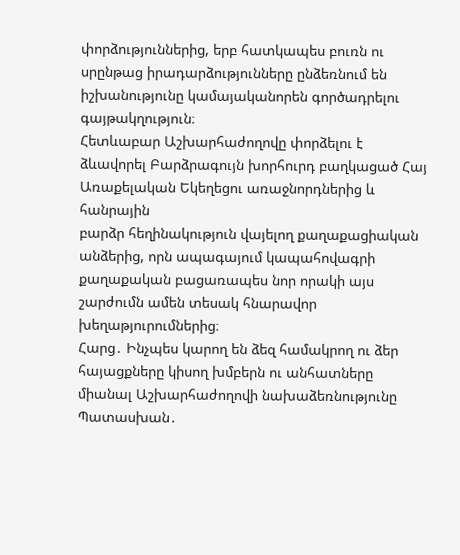փորձություններից, երբ հատկապես բուռն ու սրընթաց իրադարձությունները ընձեռնում են իշխանությունը կամայականորեն գործադրելու գայթակղություն։
Հետևաբար Աշխարհաժողովը փորձելու է ձևավորել Բարձրագույն խորհուրդ բաղկացած Հայ Առաքելական Եկեղեցու առաջնորդներից և հանրային
բարձր հեղինակություն վայելող քաղաքացիական անձերից, որն ապագայում կապահովագրի քաղաքական բացառապես նոր որակի այս շարժումն ամեն տեսակ հնարավոր խեղաթյուրումներից։
Հարց․ Ինչպես կարող են ձեզ համակրող ու ձեր հայացքները կիսող խմբերն ու անհատները միանալ Աշխարհաժողովի նախաձեռնությունը
Պատասխան․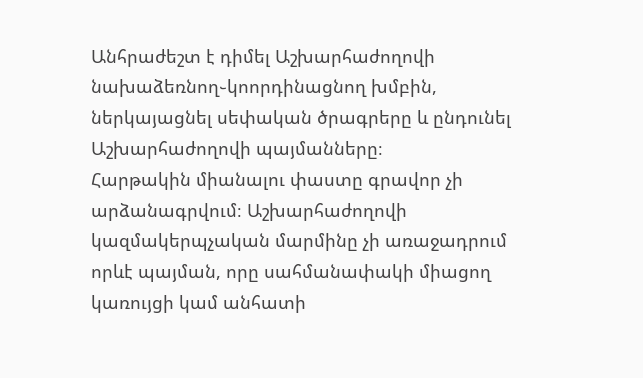Անհրաժեշտ է դիմել Աշխարհաժողովի նախաձեռնող֊կոորդինացնող խմբին, ներկայացնել սեփական ծրագրերը և ընդունել Աշխարհաժողովի պայմանները։
Հարթակին միանալու փաստը գրավոր չի արձանագրվում։ Աշխարհաժողովի կազմակերպչական մարմինը չի առաջադրում որևէ պայման, որը սահմանափակի միացող կառույցի կամ անհատի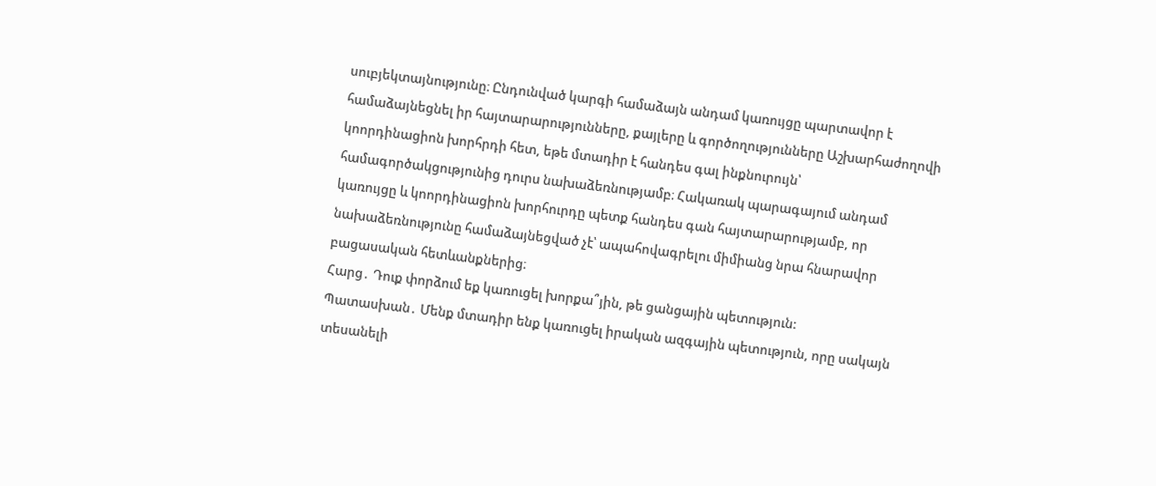սուբյեկտայնությունը։ Ընդունված կարգի համաձայն անդամ կառույցը պարտավոր է համաձայնեցնել իր հայտարարությունները, քայլերը և գործողությունները Աշխարհաժողովի կոորդինացիոն խորհրդի հետ, եթե մտադիր է հանդես գալ ինքնուրույն՝ համագործակցությունից դուրս նախաձեռնությամբ։ Հակառակ պարագայում անդամ կառույցը և կոորդինացիոն խորհուրդը պետք հանդես գան հայտարարությամբ, որ նախաձեռնությունը համաձայնեցված չէ՝ ապահովագրելու միմիանց նրա հնարավոր բացասական հետևանքներից։
Հարց․ Դուք փորձում եք կառուցել խորքա՞յին, թե ցանցային պետություն:
Պատասխան․ Մենք մտադիր ենք կառուցել իրական ազգային պետություն, որը սակայն տեսանելի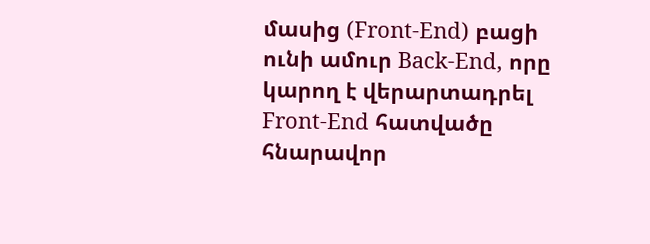մասից (Front-End) բացի ունի ամուր Back-End, որը կարող է վերարտադրել Front-End հատվածը հնարավոր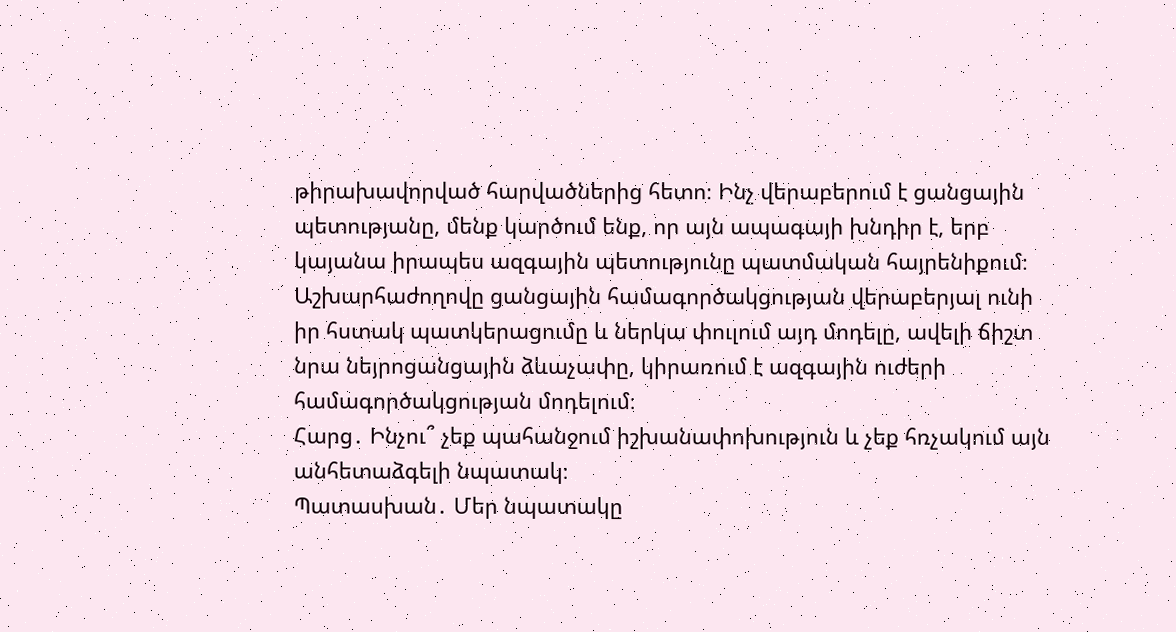թիրախավորված հարվածներից հետո։ Ինչ վերաբերում է ցանցային պետությանը, մենք կարծում ենք, որ այն ապագայի խնդիր է, երբ կայանա իրապես ազգային պետությունը պատմական հայրենիքում։ Աշխարհաժողովը ցանցային համագործակցության վերաբերյալ ունի իր հստակ պատկերացումը և ներկա փուլում այդ մոդելը, ավելի ճիշտ նրա նեյրոցանցային ձևաչափը, կիրառում է ազգային ուժերի համագործակցության մոդելում։
Հարց․ Ինչու՞ չեք պահանջում իշխանափոխություն և չեք հռչակում այն անհետաձգելի նպատակ։
Պատասխան․ Մեր նպատակը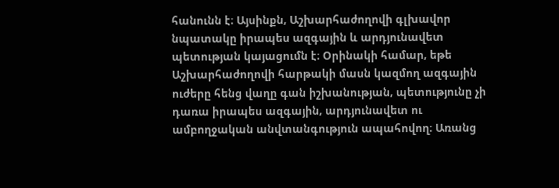հանունն է։ Այսինքն, Աշխարհաժողովի գլխավոր նպատակը իրապես ազգային և արդյունավետ պետության կայացումն է։ Օրինակի համար, եթե Աշխարհաժողովի հարթակի մասն կազմող ազգային ուժերը հենց վաղը գան իշխանության, պետությունը չի դառա իրապես ազգային, արդյունավետ ու ամբողջական անվտանգություն ապահովող։ Առանց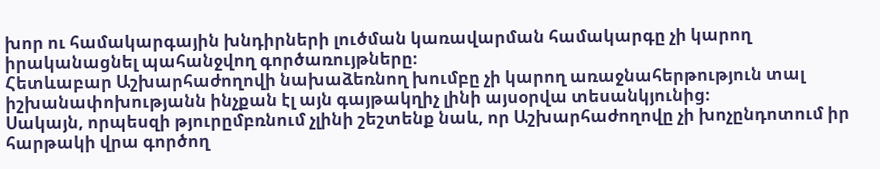խոր ու համակարգային խնդիրների լուծման կառավարման համակարգը չի կարող իրականացնել պահանջվող գործառույթները։
Հետևաբար Աշխարհաժողովի նախաձեռնող խումբը չի կարող առաջնահերթություն տալ իշխանափոխությանն ինչքան էլ այն գայթակղիչ լինի այսօրվա տեսանկյունից։
Սակայն, որպեսզի թյուրըմբռնում չլինի շեշտենք նաև, որ Աշխարհաժողովը չի խոչընդոտում իր հարթակի վրա գործող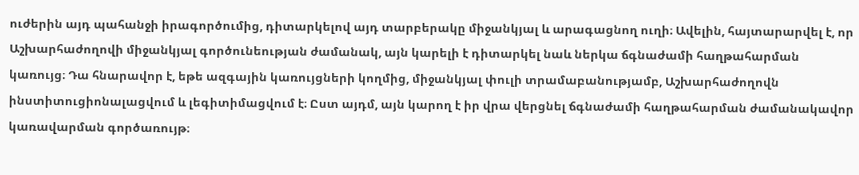ուժերին այդ պահանջի իրագործումից, դիտարկելով այդ տարբերակը միջանկյալ և արագացնող ուղի։ Ավելին, հայտարարվել է, որ Աշխարհաժողովի միջանկյալ գործունեության ժամանակ, այն կարելի է դիտարկել նաև ներկա ճգնաժամի հաղթահարման կառույց։ Դա հնարավոր է, եթե ազգային կառույցների կողմից, միջանկյալ փուլի տրամաբանությամբ, Աշխարհաժողովն ինստիտուցիոնալացվում և լեգիտիմացվում է։ Ըստ այդմ, այն կարող է իր վրա վերցնել ճգնաժամի հաղթահարման ժամանակավոր կառավարման գործառույթ։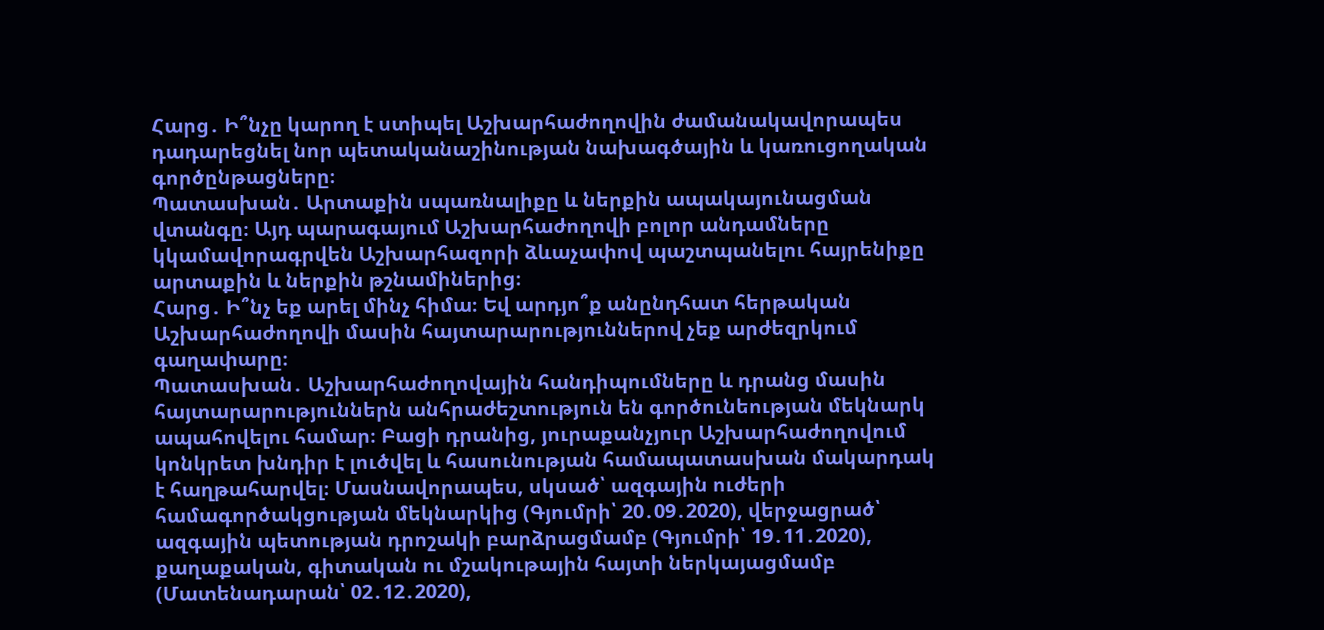Հարց․ Ի՞նչը կարող է ստիպել Աշխարհաժողովին ժամանակավորապես դադարեցնել նոր պետականաշինության նախագծային և կառուցողական գործընթացները։
Պատասխան․ Արտաքին սպառնալիքը և ներքին ապակայունացման վտանգը։ Այդ պարագայում Աշխարհաժողովի բոլոր անդամները կկամավորագրվեն Աշխարհազորի ձևաչափով պաշտպանելու հայրենիքը արտաքին և ներքին թշնամիներից։
Հարց․ Ի՞նչ եք արել մինչ հիմա։ Եվ արդյո՞ք անընդհատ հերթական Աշխարհաժողովի մասին հայտարարություններով չեք արժեզրկում գաղափարը։
Պատասխան․ Աշխարհաժողովային հանդիպումները և դրանց մասին հայտարարություններն անհրաժեշտություն են գործունեության մեկնարկ ապահովելու համար։ Բացի դրանից, յուրաքանչյուր Աշխարհաժողովում կոնկրետ խնդիր է լուծվել և հասունության համապատասխան մակարդակ է հաղթահարվել։ Մասնավորապես, սկսած՝ ազգային ուժերի համագործակցության մեկնարկից (Գյումրի՝ 20․09․2020), վերջացրած՝ ազգային պետության դրոշակի բարձրացմամբ (Գյումրի՝ 19․11․2020), քաղաքական, գիտական ու մշակութային հայտի ներկայացմամբ (Մատենադարան՝ 02․12․2020),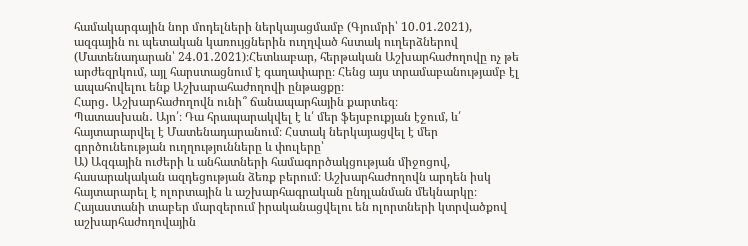համակարգային նոր մոդելների ներկայացմամբ (Գյումրի՝ 10․01․2021), ազգային ու պետական կառույցներին ուղղված հստակ ուղերձներով (Մատենադարան՝ 24․01․2021)։Հետևաբար, հերթական Աշխարհաժողովը ոչ թե արժեզրկում, այլ հարստացնում է գաղափարը։ Հենց այս տրամաբանությամբ էլ ապահովելու ենք Աշխարահաժողովի ընթացքը։
Հարց․ Աշխարհաժողովն ունի՞ ճանապարհային քարտեզ։
Պատասխան․ Այո՛։ Դա հրապարակվել է և՛ մեր ֆեյսբուքյան էջում, և՛ հայտարարվել է Մատենադարանում։ Հստակ ներկայացվել է մեր գործունեության ուղղությունները և փուլերը՝
Ա) Ազգային ուժերի և անհատների համագործակցության միջոցով, հասարակական ազդեցության ձեռք բերում։ Աշխարհաժողովն արդեն իսկ հայտարարել է ոլորտային և աշխարհագրական ընդլանման մեկնարկը։ Հայաստանի տաբեր մարզերում իրականացվելու են ոլորտների կտրվածքով աշխարհաժողովային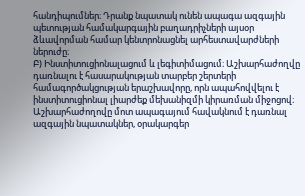հանդիպումներ։ Դրանք նպատակ ունեն ապագա ազգային պետության համակարգային բաղադրիչների այսօր ձևավորման համար կենտրոնացնել արհեստավարժների ներուժը։
Բ) Ինստիտուցիոնալացում և լեգիտիմացում։ Աշխարհաժողվը դառնալու է հասարակության տարբեր շերտերի համագործակցության երաշխավորը, որն ապահովվելու է ինստիտուցիոնալ լիարժեք մեխանիզմի կիրառման միջոցով։ Աշխարհաժողովը մոտ ապագայում հավակնում է դառնալ ազգային նպատակներ, օրակարգեր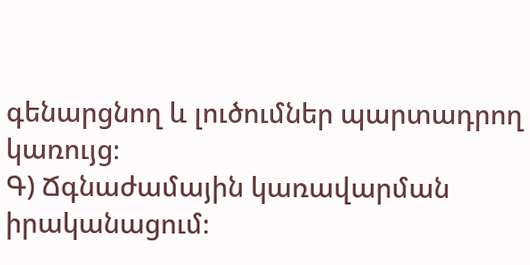գենարցնող և լուծումներ պարտադրող կառույց։
Գ) Ճգնաժամային կառավարման իրականացում։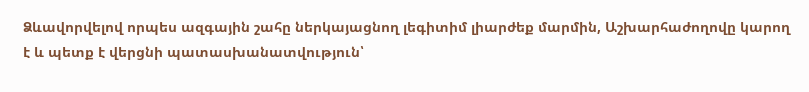Ձևավորվելով որպես ազգային շահը ներկայացնող լեգիտիմ լիարժեք մարմին, Աշխարհաժողովը կարող է և պետք է վերցնի պատասխանատվություն՝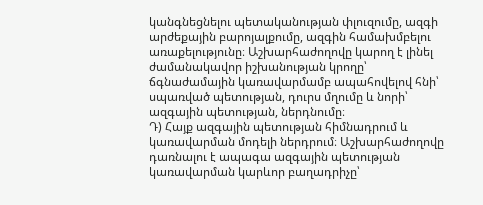կանգնեցնելու պետականության փլուզումը, ազգի արժեքային բարոյալքումը, ազգին համախմբելու առաքելությունը։ Աշխարհաժողովը կարող է լինել ժամանակավոր իշխանության կրողը՝ ճգնաժամային կառավարմամբ ապահովելով հնի՝ սպառված պետության, դուրս մղումը և նորի՝ ազգային պետության, ներդնումը։
Դ) Հայք ազգային պետության հիմնադրում և կառավարման մոդելի ներդրում։ Աշխարհաժողովը դառնալու է ապագա ազգային պետության կառավարման կարևոր բաղադրիչը՝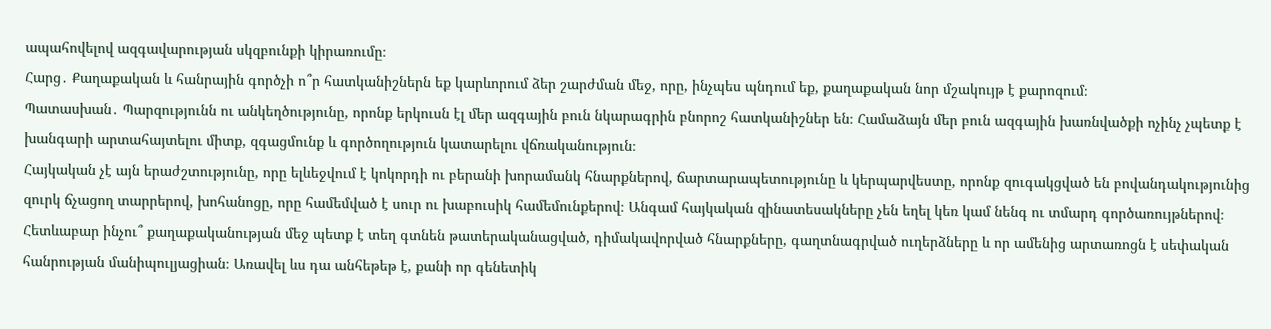ապահովելով ազգավարության սկզբունքի կիրառումը։
Հարց․ Քաղաքական և հանրային գործչի ո՞ր հատկանիշներն եք կարևորում ձեր շարժման մեջ, որը, ինչպես պնդում եք, քաղաքական նոր մշակույթ է քարոզում։
Պատասխան․ Պարզությունն ու անկեղծությունը, որոնք երկուսն էլ մեր ազգային բուն նկարագրին բնորոշ հատկանիշներ են։ Համաձայն մեր բուն ազգային խառնվածքի ոչինչ չպետք է խանգարի արտահայտելու միտք, զգացմունք և գործողություն կատարելու վճռականություն։
Հայկական չէ այն երաժշտությունը, որը ելևեջվում է կոկորդի ու բերանի խորամանկ հնարքներով, ճարտարապետությունը և կերպարվեստը, որոնք զուգակցված են բովանդակությունից զուրկ ճչացող տարրերով, խոհանոցը, որը համեմված է սուր ու խաբուսիկ համեմունքերով։ Անգամ հայկական զինատեսակները չեն եղել կեռ կամ նենգ ու տմարդ գործառույթներով։ Հետևաբար ինչու՞ քաղաքականության մեջ պետք է տեղ գտնեն թատերականացված, դիմակավորված հնարքները, գաղտնագրված ուղերձները և որ ամենից արտառոցն է սեփական հանրության մանիպուլյացիան։ Առավել ևս դա անհեթեթ է, քանի որ գենետիկ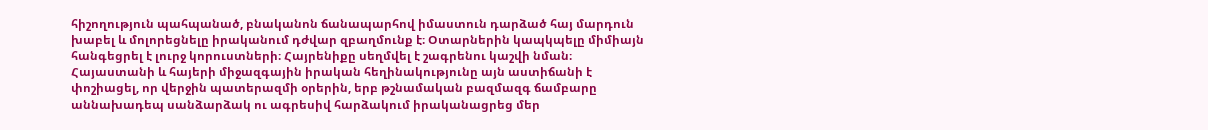հիշողություն պահպանած, բնականոն ճանապարհով իմաստուն դարձած հայ մարդուն խաբել և մոլորեցնելը իրականում դժվար զբաղմունք է։ Օտարներին կապկպելը միմիայն հանգեցրել է լուրջ կորուստների։ Հայրենիքը սեղմվել է շագրենու կաշվի նման։ Հայաստանի և հայերի միջազգային իրական հեղինակությունը այն աստիճանի է փոշիացել, որ վերջին պատերազմի օրերին, երբ թշնամական բազմազգ ճամբարը աննախադեպ սանձարձակ ու ագրեսիվ հարձակում իրականացրեց մեր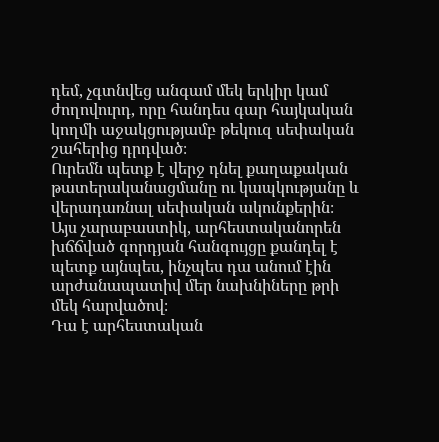դեմ, չգտնվեց անգամ մեկ երկիր կամ ժողովուրդ, որը հանդես գար հայկական կողմի աջակցությամբ թեկուզ սեփական շահերից դրդված։
Ուրեմն պետք է վերջ դնել քաղաքական թատերականացմանը ու կապկությանը և վերադառնալ սեփական ակունքերին։
Այս չարաբաստիկ, արհեստականորեն խճճված գորդյան հանգույցը քանդել է պետք այնպես, ինչպես դա անում էին արժանապատիվ մեր նախնիները թրի մեկ հարվածով։
Դա է արհեստական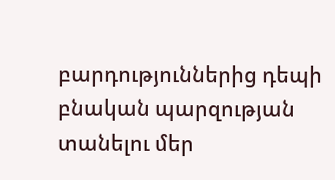բարդություններից դեպի բնական պարզության տանելու մեր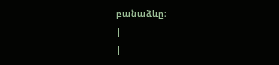բանաձևը։
|
|